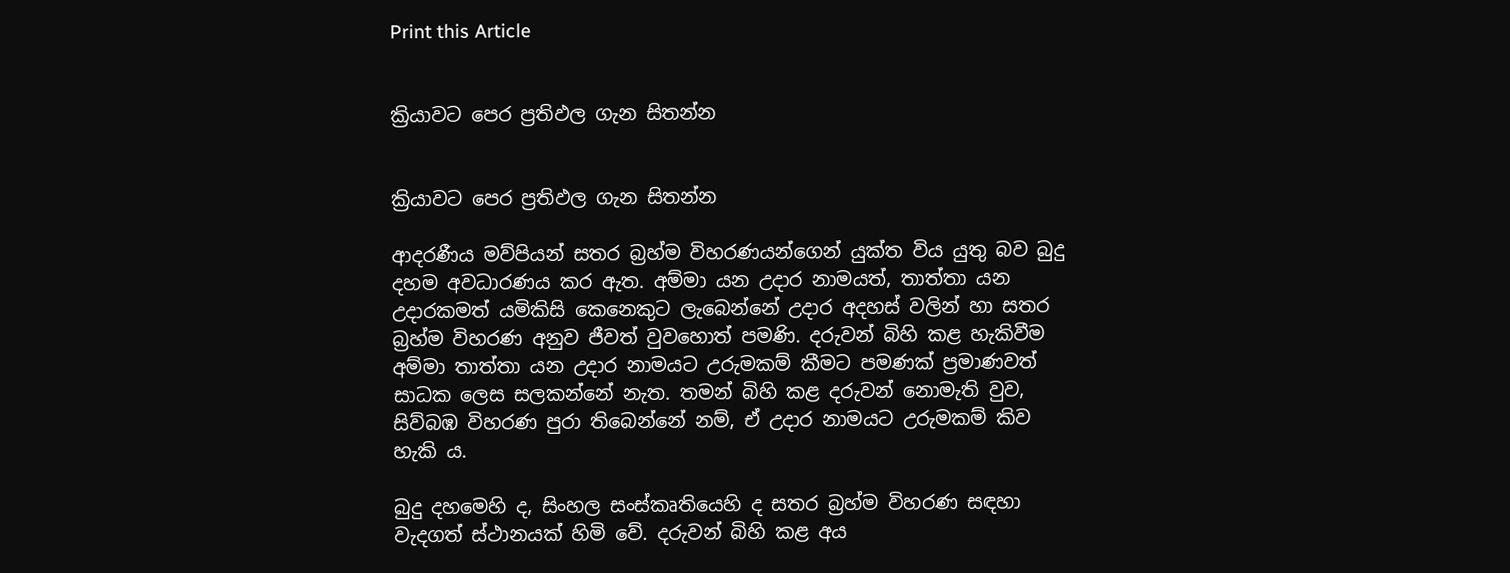Print this Article


ක්‍රියාවට පෙර ප්‍රතිඵල ගැන සිතන්න


ක්‍රියාවට පෙර ප්‍රතිඵල ගැන සිතන්න

ආදරණීය මව්පියන් සතර බ්‍රහ්ම විහරණයන්ගෙන් යුක්ත විය යුතු බව බුදු දහම අවධාරණය කර ඇත. අම්මා යන උදාර නාමයත්, තාත්තා යන උදාරකමත් යමිකිසි කෙනෙකුට ලැබෙන්නේ උදාර අදහස් වලින් හා සතර බ්‍රහ්ම විහරණ අනුව ජීවත් වුවහොත් පමණි. දරුවන් බිහි කළ හැකිවීම අම්මා තාත්තා යන උදාර නාමයට උරුමකම් කීමට පමණක් ප්‍රමාණවත් සාධක ලෙස සලකන්නේ නැත. තමන් බිහි කළ දරුවන් නොමැති වුව, සිව්බඹ විහරණ පුරා තිබෙන්නේ නම්, ඒ උදාර නාමයට උරුමකම් කිව හැකි ය.

බුදු දහමෙහි ද, සිංහල සංස්කෘතියෙහි ද සතර බ්‍රහ්ම විහරණ සඳහා වැදගත් ස්ථානයක් හිමි වේ. දරුවන් බිහි කළ අය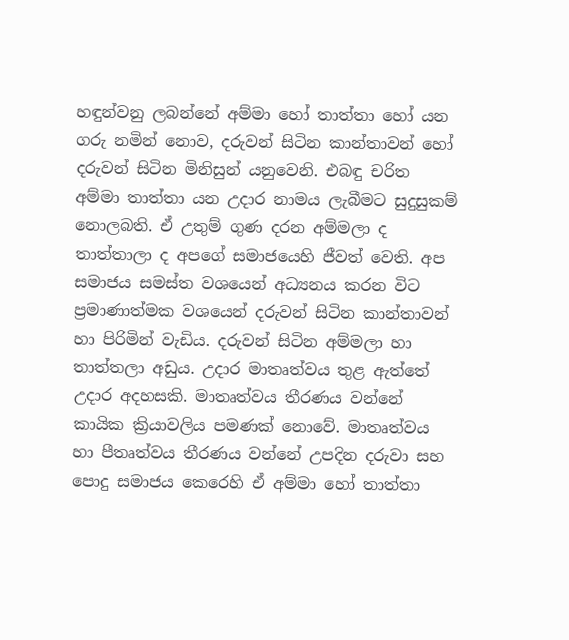හඳුන්වනු ලබන්නේ අම්මා හෝ තාත්තා හෝ යන ගරු නමින් නොව, දරුවන් සිටින කාන්තාවන් හෝ දරුවන් සිටින මිනිසුන් යනුවෙනි. එබඳු චරිත අම්මා තාත්තා යන උදාර නාමය ලැබීමට සුදුසුකම් නොලබති. ඒ උතුම් ගුණ දරන අම්මලා ද තාත්තාලා ද අපගේ සමාජයෙහි ජීවත් වෙති. අප සමාජය සමස්ත වශයෙන් අධ්‍යනය කරන විට ප්‍රමාණාත්මක වශයෙන් දරුවන් සිටින කාන්තාවන් හා පිරිමින් වැඩිය. දරුවන් සිටින අම්මලා හා තාත්තලා අඩුය. උදාර මාතෘත්වය තුළ ඇත්තේ උදාර අදහසකි. මාතෘත්වය තීරණය වන්නේ කායික ක්‍රියාවලිය පමණක් නොවේ. මාතෘත්වය හා පීතෘත්වය තීරණය වන්නේ උපදින දරුවා සහ පොදු සමාජය කෙරෙහි ඒ අම්මා හෝ තාත්තා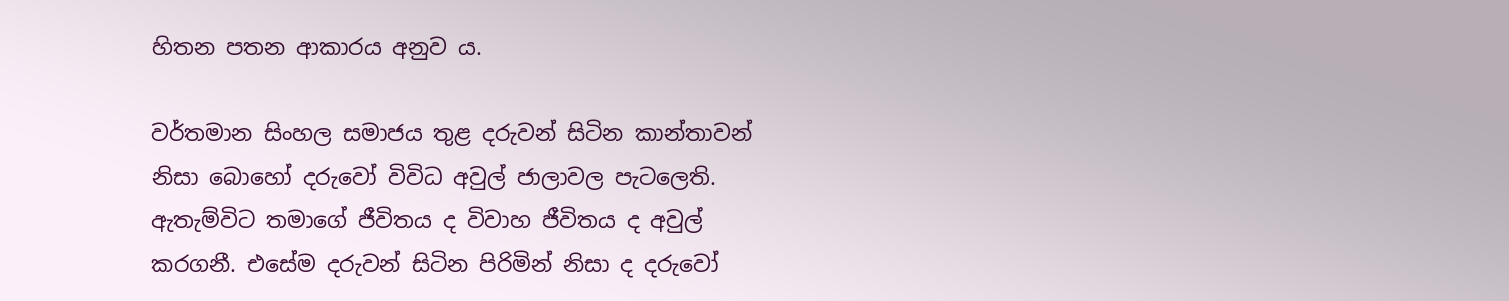හිතන පතන ආකාරය අනුව ය.

වර්තමාන සිංහල සමාජය තුළ දරුවන් සිටින කාන්තාවන් නිසා බොහෝ දරුවෝ විවිධ අවුල් ජාලාවල පැටලෙති. ඇතැම්විට තමාගේ ජීවිතය ද විවාහ ජීවිතය ද අවුල් කරගනී. එසේම දරුවන් සිටින පිරිමින් නිසා ද දරුවෝ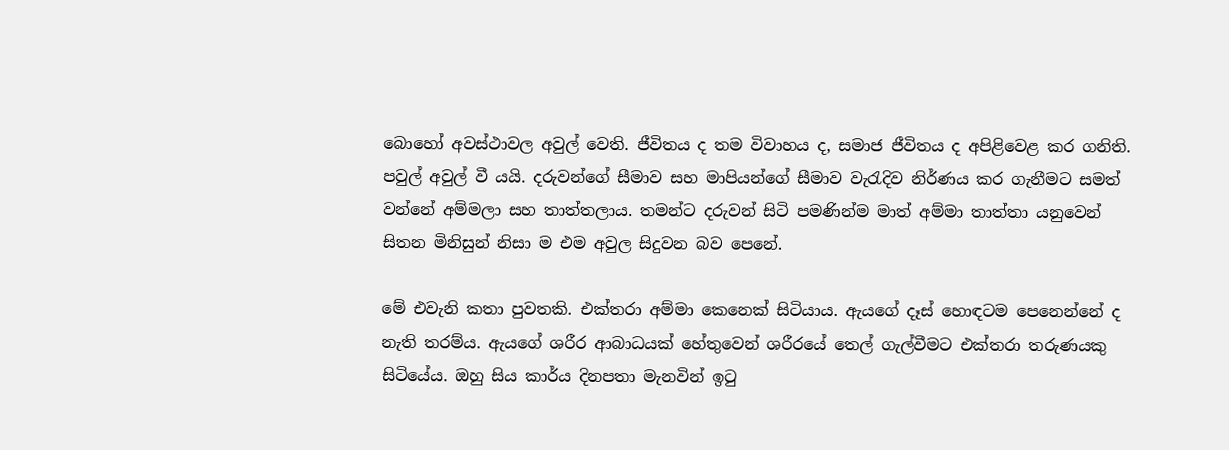බොහෝ අවස්ථාවල අවුල් වෙති. ජීවිතය ද තම විවාහය ද, සමාජ ජීවිතය ද අපිළිවෙළ කර ගනිති. පවුල් අවුල් වී යයි. දරුවන්ගේ සීමාව සහ මාපියන්ගේ සීමාව වැරැදිව නිර්ණය කර ගැනීමට සමත් වන්නේ අම්මලා සහ තාත්තලාය. තමන්ට දරුවන් සිටි පමණින්ම මාත් අම්මා තාත්තා යනුවෙන් සිතන මිනිසුන් නිසා ම එම අවුල සිදුවන බව පෙනේ.

මේ එවැනි කතා පුවතකි. එක්තරා අම්මා කෙනෙක් සිටියාය. ඇයගේ දෑස් හොඳටම පෙනෙන්නේ ද නැති තරම්ය. ඇයගේ ශරීර ආබාධයක් හේතුවෙන් ශරීරයේ තෙල් ගැල්වීමට එක්තරා තරුණයකු සිටියේය. ඔහු සිය කාර්ය දිනපතා මැනවින් ඉටු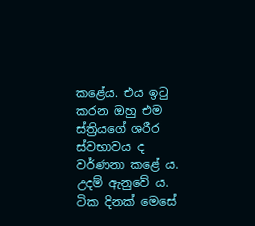කළේය. එය ඉටු කරන ඔහු එම ස්ත්‍රියගේ ශරීර ස්වභාවය ද වර්ණනා කළේ ය. උදම් ඇනුවේ ය. ටික දිනක් මෙසේ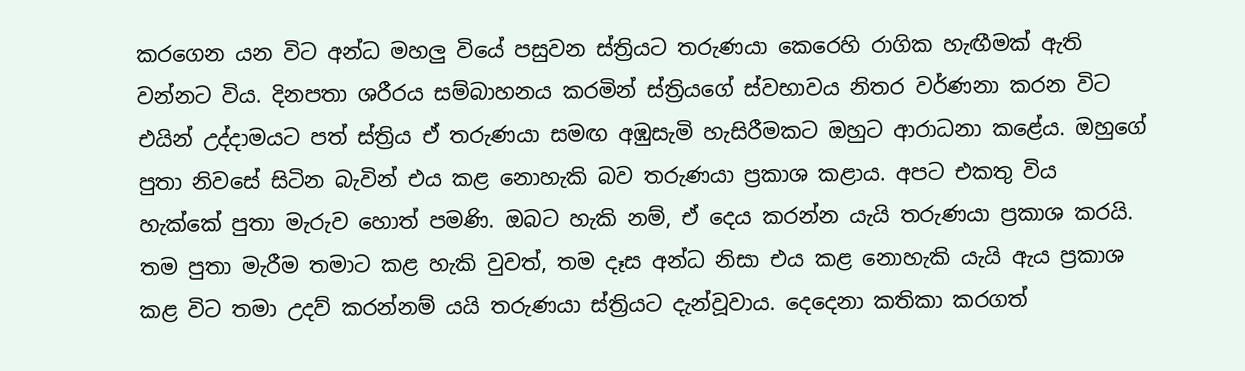කරගෙන යන විට අන්ධ මහලු වියේ පසුවන ස්ත්‍රියට තරුණයා කෙරෙහි රාගික හැඟීමක් ඇති වන්නට විය. දිනපතා ශරීරය සම්බාහනය කරමින් ස්ත්‍රියගේ ස්වභාවය නිතර වර්ණනා කරන විට එයින් උද්දාමයට පත් ස්ත්‍රිය ඒ තරුණයා සමඟ අඹුසැමි හැසිරීමකට ඔහුට ආරාධනා කළේය. ඔහුගේ පුතා නිවසේ සිටින බැවින් එය කළ නොහැකි බව තරුණයා ප්‍රකාශ කළාය. අපට එකතු විය හැක්කේ පුතා මැරුව හොත් පමණි. ඔබට හැකි නම්, ඒ දෙය කරන්න යැයි තරුණයා ප්‍රකාශ කරයි. තම පුතා මැරීම තමාට කළ හැකි වුවත්, තම දෑස අන්ධ නිසා එය කළ නොහැකි යැයි ඇය ප්‍රකාශ කළ විට තමා උදව් කරන්නම් යයි තරුණයා ස්ත්‍රියට දැන්වූවාය. දෙදෙනා කතිකා කරගත්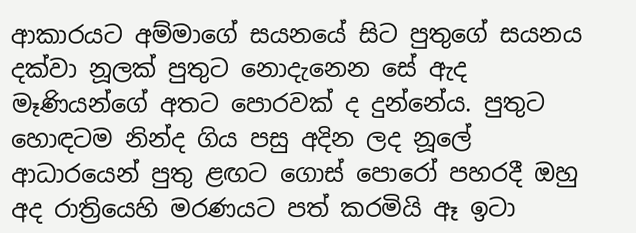ආකාරයට අම්මාගේ සයනයේ සිට පුතුගේ සයනය දක්වා නූලක් පුතුට නොදැනෙන සේ ඇද මෑණියන්ගේ අතට පොරවක් ද දුන්නේය. පුතුට හොඳටම නින්ද ගිය පසු අදින ලද නූලේ ආධාරයෙන් පුතු ළඟට ගොස් පොරෝ පහරදී ඔහු අද රාත්‍රියෙහි මරණයට පත් කරමියි ඈ ඉටා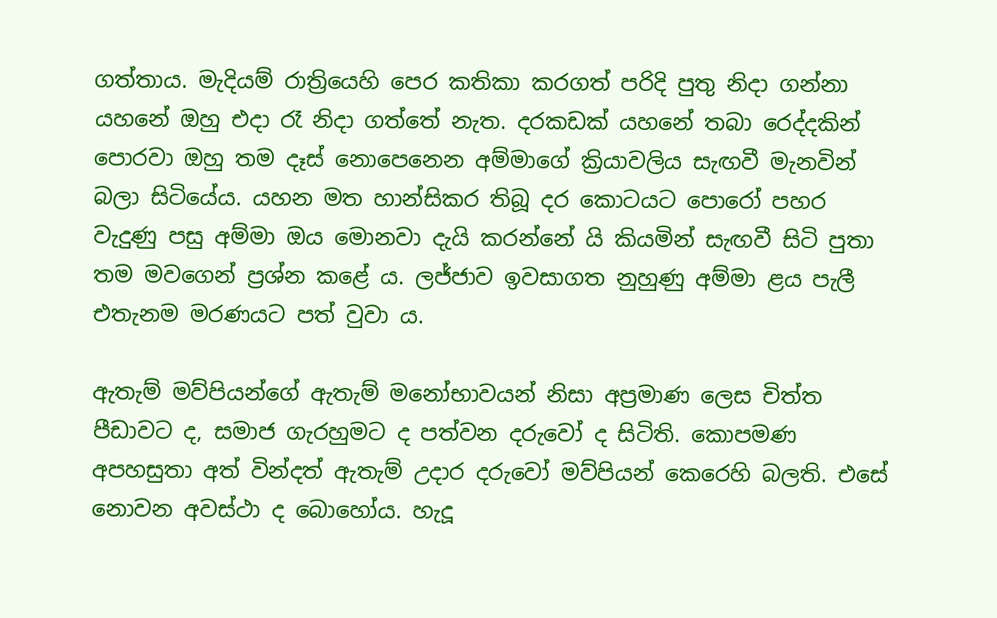ගත්තාය. මැදියම් රාත්‍රියෙහි පෙර කතිකා කරගත් පරිදි පුතු නිදා ගන්නා යහනේ ඔහු එදා රෑ නිදා ගත්තේ නැත. දරකඩක් යහනේ තබා රෙද්දකින් පොරවා ඔහු තම දෑස් නොපෙනෙන අම්මාගේ ක්‍රියාවලිය සැඟවී මැනවින් බලා සිටියේය. යහන මත හාන්සිකර තිබූ දර කොටයට පොරෝ පහර වැදුණු පසු අම්මා ඔය මොනවා දැයි කරන්නේ යි කියමින් සැඟවී සිටි පුතා තම මවගෙන් ප්‍රශ්න කළේ ය. ලජ්ජාව ඉවසාගත නුහුණු අම්මා ළය පැලී එතැනම මරණයට පත් වුවා ය.

ඇතැම් මව්පියන්ගේ ඇතැම් මනෝභාවයන් නිසා අප්‍රමාණ ලෙස චිත්ත පීඩාවට ද, සමාජ ගැරහුමට ද පත්වන දරුවෝ ද සිටිති. කොපමණ අපහසුතා අත් වින්දත් ඇතැම් උදාර දරුවෝ මව්පියන් කෙරෙහි බලති. එසේ නොවන අවස්ථා ද බොහෝය. හැදූ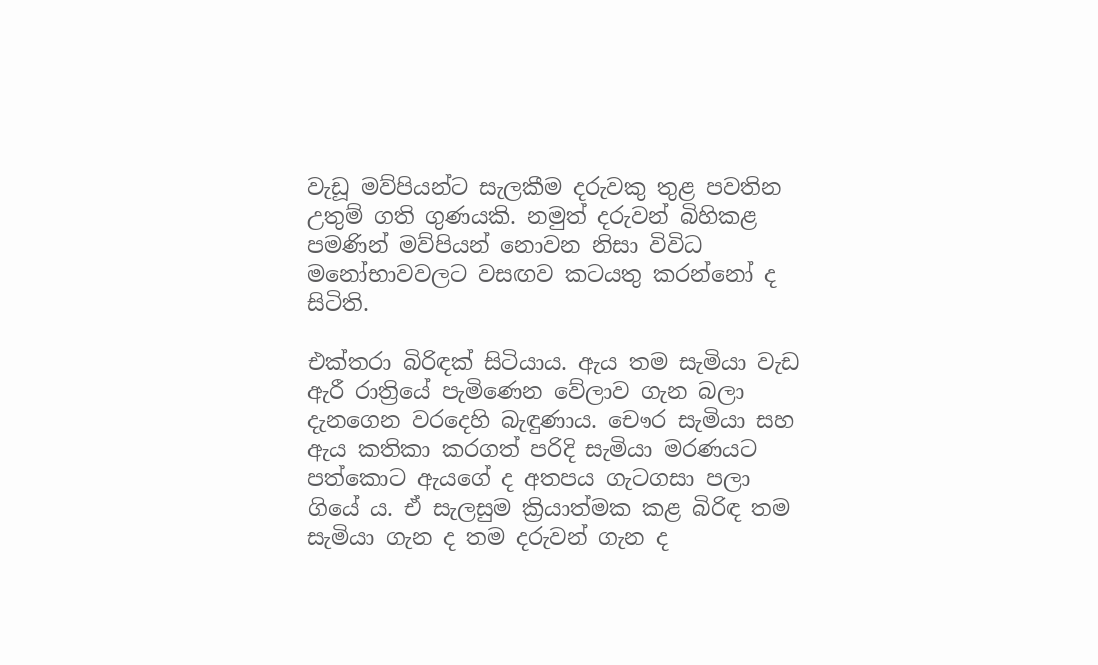වැඩූ මව්පියන්ට සැලකීම දරුවකු තුළ පවතින උතුම් ගති ගුණයකි. නමුත් දරුවන් බිහිකළ පමණින් මව්පියන් නොවන නිසා විවිධ මනෝභාවවලට වසඟව කටයතු කරන්නෝ ද සිටිති.

එක්තරා බිරිඳක් සිටියාය. ඇය තම සැමියා වැඩ ඇරී රාත්‍රියේ පැමිණෙන වේලාව ගැන බලා දැනගෙන වරදෙහි බැඳුණාය. චෞර සැමියා සහ ඇය කතිකා කරගත් පරිදි සැමියා මරණයට පත්කොට ඇයගේ ද අතපය ගැටගසා පලා ගියේ ය. ඒ සැලසුම ක්‍රියාත්මක කළ බිරිඳ තම සැමියා ගැන ද තම දරුවන් ගැන ද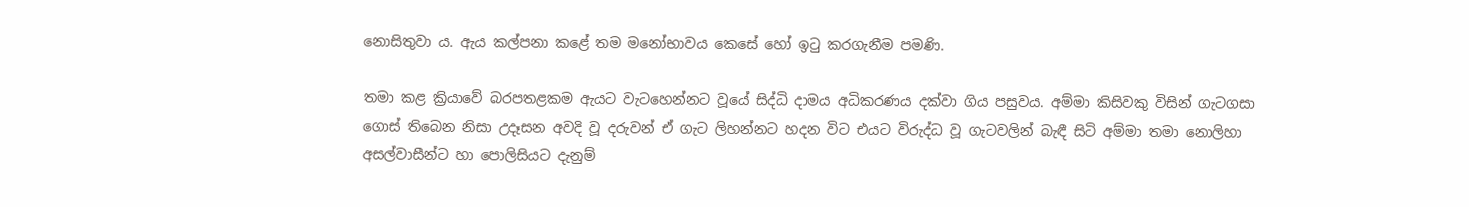නොසිතුවා ය. ඇය කල්පනා කළේ තම මනෝභාවය කෙසේ හෝ ඉටු කරගැනීම පමණි.

තමා කළ ක්‍රියාවේ බරපතළකම ඇයට වැටහෙන්නට වූයේ සිද්ධි දාමය අධිකරණය දක්වා ගිය පසුවය. අම්මා කිසිවකු විසින් ගැටගසා ගොස් තිබෙන නිසා උදෑසන අවදි වූ දරුවන් ඒ ගැට ලිහන්නට හදන විට එයට විරුද්ධ වූ ගැටවලින් බැඳී සිටි අම්මා තමා නොලිහා අසල්වාසීන්ට හා පොලිසියට දැනුම්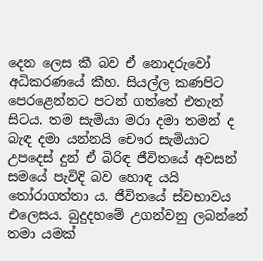දෙන ලෙස කී බව ඒ නොදරුවෝ අධිකරණයේ කීහ. සියල්ල කණපිට පෙරළෙන්නට පටන් ගත්තේ එතැන් සිටය. තම සැමියා මරා දමා තමන් ද බැඳ දමා යන්නයි චෞර සැමියාට උපදෙස් දුන් ඒ බිරිඳ ජීවිතයේ අවසන් සමයේ පැවිදි බව හොඳ යයි තෝරාගත්තා ය. ජීවිතයේ ස්වභාවය එලෙසය. බුදුදහමේ උගන්වනු ලබන්නේ තමා යමක්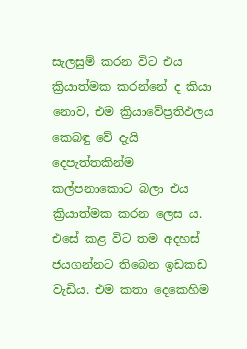සැලසුම් කරන විට එය ක්‍රියාත්මක කරන්නේ ද කියා නොව, එම ක්‍රියාවේප්‍රතිඵලය කෙබඳු වේ දැයි දෙපැත්තකින්ම කල්පනාකොට බලා එය ක්‍රියාත්මක කරන ලෙස ය. එසේ කළ විට තම අදහස් ජයගන්නට තිබෙන ඉඩකඩ වැඩිය. එම කතා දෙකෙහිම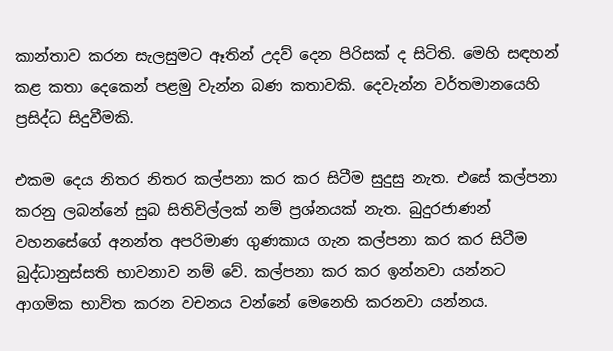කාන්තාව කරන සැලසුමට ඈතින් උදව් දෙන පිරිසක් ද සිටිති. මෙහි සඳහන් කළ කතා දෙකෙන් පළමු වැන්න බණ කතාවකි. දෙවැන්න වර්තමානයෙහි ප්‍රසිද්ධ සිදුවීමකි.

එකම දෙය නිතර නිතර කල්පනා කර කර සිටීම සුදුසු නැත. එසේ කල්පනා කරනු ලබන්නේ සුබ සිතිවිල්ලක් නම් ප්‍රශ්නයක් නැත. බුදුරජාණන් වහනසේගේ අනන්ත අපරිමාණ ගුණකාය ගැන කල්පනා කර කර සිටීම බුද්ධානුස්සති භාවනාව නම් වේ. කල්පනා කර කර ඉන්නවා යන්නට ආගමික භාවිත කරන වචනය වන්නේ මෙනෙහි කරනවා යන්නය.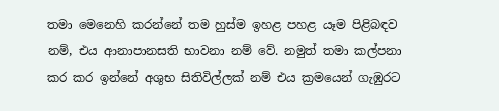තමා මෙනෙහි කරන්නේ තම හුස්ම ඉහළ පහළ යෑම පිළිබඳව නම්, එය ආනාපානසති භාවනා නම් වේ. නමුත් තමා කල්පනා කර කර ඉන්නේ අශුභ සිතිවිල්ලක් නම් එය ක්‍රමයෙන් ගැඹුරට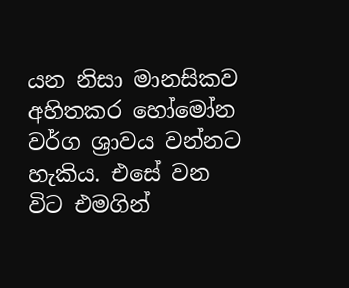යන නිසා මානසිකව අහිතකර හෝමෝන වර්ග ශ්‍රාවය වන්නට හැකිය. එසේ වන විට එමගින්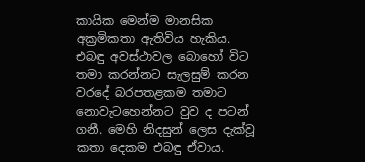කායික මෙන්ම මානසික අක්‍රමිකතා ඇතිවිය හැකිය. එබඳු අවස්ථාවල බොහෝ විට තමා කරන්නට සැලසුම් කරන වරදේ බරපතළකම තමාට නොවැටහෙන්නට වුව ද පටන් ගනී. මෙහි නිදසුන් ලෙස දැක්වූ කතා දෙකම එබඳු ඒවාය.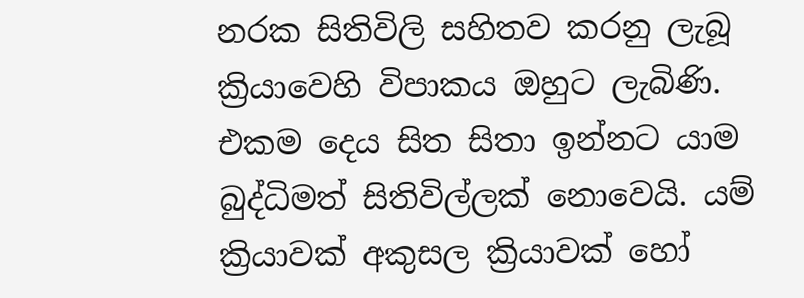නරක සිතිවිලි සහිතව කරනු ලැබූ ක්‍රියාවෙහි විපාකය ඔහුට ලැබිණි. එකම දෙය සිත සිතා ඉන්නට යාම බුද්ධිමත් සිතිවිල්ලක් නොවෙයි. යම් ක්‍රියාවක් අකුසල ක්‍රියාවක් හෝ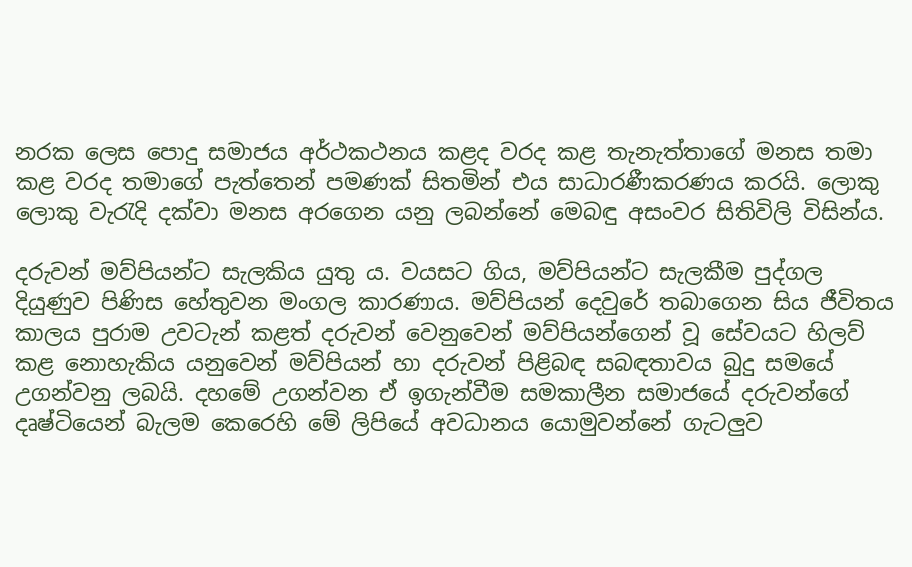නරක ලෙස පොදු සමාජය අර්ථකථනය කළද වරද කළ තැනැත්තාගේ මනස තමා කළ වරද තමාගේ පැත්තෙන් පමණක් සිතමින් එය සාධාරණීකරණය කරයි. ලොකු ලොකු වැරැදි දක්වා මනස අරගෙන යනු ලබන්නේ මෙබඳු අසංවර සිතිවිලි විසින්ය.

දරුවන් මව්පියන්ට සැලකිය යුතු ය. වයසට ගිය, මව්පියන්ට සැලකීම පුද්ගල දියුණුව පිණිස හේතුවන මංගල කාරණාය. මව්පියන් දෙවුරේ තබාගෙන සිය ජීවිතය කාලය පුරාම උවටැන් කළත් දරුවන් වෙනුවෙන් මව්පියන්ගෙන් වූ සේවයට හිලව් කළ නොහැකිය යනුවෙන් මව්පියන් හා දරුවන් පිළිබඳ සබඳතාවය බුදු සමයේ උගන්වනු ලබයි. දහමේ උගන්වන ඒ ඉගැන්වීම සමකාලීන සමාජයේ දරුවන්ගේ දෘෂ්ටියෙන් බැලම කෙරෙහි මේ ලිපියේ අවධානය යොමුවන්නේ ගැටලුව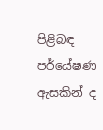පිළිබඳ පර්යේෂණ ඇසකින් ද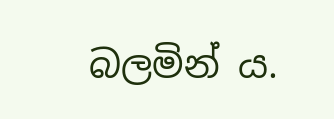බලමින් ය.